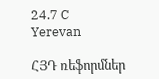24.7 C
Yerevan

ՀՅԴ ռեֆորմներ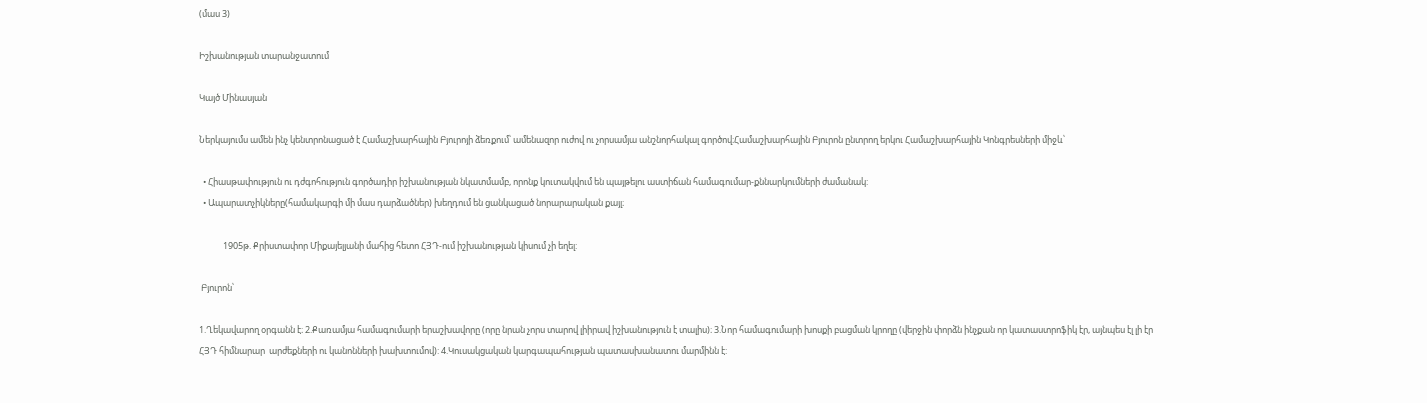(մաս 3)

Իշխանության տարանջատում

Կայծ Մինասյան

Ներկայումս ամեն ինչ կենտրոնացած է Համաշխարհային Բյուրոյի ձեռքում՝ ամենազոր ուժով ու չորսամյա անշնորհակալ գործով։Համաշխարհային Բյուրոն ընտրող երկու Համաշխարհային Կոնգրեսների միջև՝

  • Հիասթափություն ու դժգոհություն գործադիր իշխանության նկատմամբ, որոնք կուտակվում են պայթելու աստիճան համագումար-քննարկումների ժամանակ:
  • Ապարատչիկները(համակարգի մի մաս դարձածներ) խեղդում են ցանկացած նորարարական քայլ։

            1905թ. Քրիստափոր Միքայելյանի մահից հետո ՀՅԴ-ում իշխանության կիսում չի եղել:

 Բյուրոն՝

1.Ղեկավարող օրգանն է։ 2.Քառամյա համագումարի երաշխավորը (որը նրան չորս տարով լիիրավ իշխանություն է տալիս)։ 3.Նոր համագումարի խոսքի բացման կրողը (վերջին փորձն ինչքան որ կատաստրոֆիկ էր, այնպես էլ լի էր ՀՅԴ հիմնարար  արժեքների ու կանոնների խախտումով): 4.Կուսակցական կարգապահության պատասխանատու մարմինն է: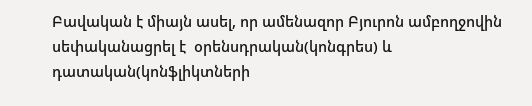Բավական է միայն ասել, որ ամենազոր Բյուրոն ամբողջովին սեփականացրել է  օրենսդրական(կոնգրես) և դատական(կոնֆլիկտների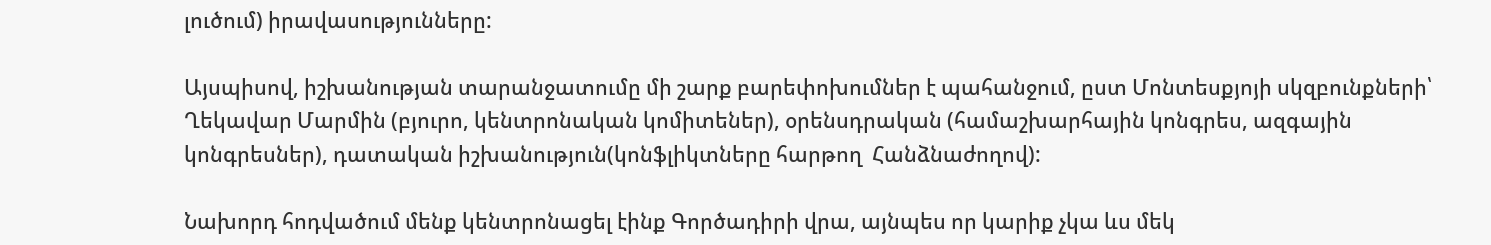լուծում) իրավասությունները:

Այսպիսով, իշխանության տարանջատումը մի շարք բարեփոխումներ է պահանջում, ըստ Մոնտեսքյոյի սկզբունքների՝ Ղեկավար Մարմին (բյուրո, կենտրոնական կոմիտեներ), օրենսդրական (համաշխարհային կոնգրես, ազգային կոնգրեսներ), դատական իշխանություն(կոնֆլիկտները հարթող  Հանձնաժողով):

Նախորդ հոդվածում մենք կենտրոնացել էինք Գործադիրի վրա, այնպես որ կարիք չկա ևս մեկ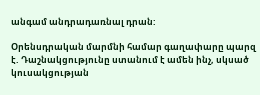անգամ անդրադառնալ դրան:

Օրենսդրական մարմնի համար գաղափարը պարզ է. Դաշնակցությունը ստանում է ամեն ինչ, սկսած կուսակցության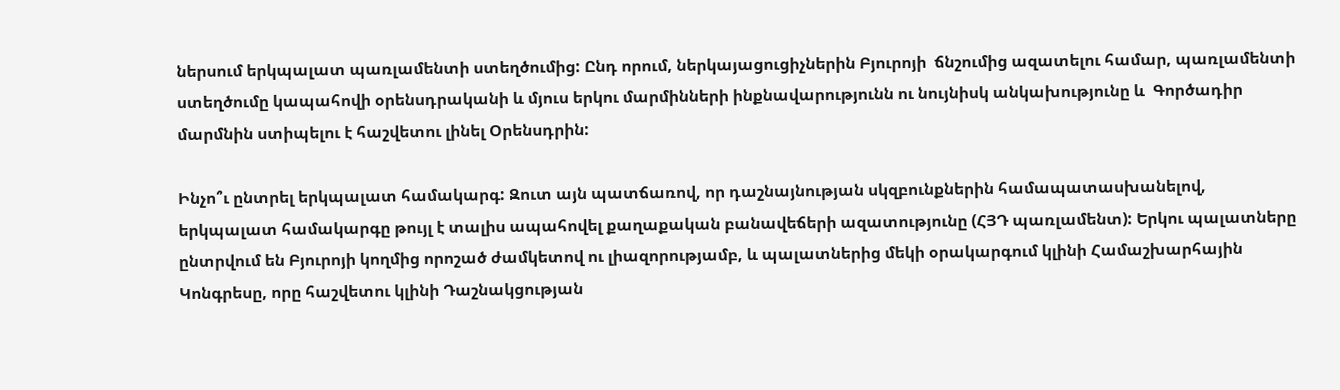ներսում երկպալատ պառլամենտի ստեղծումից: Ընդ որում, ներկայացուցիչներին Բյուրոյի  ճնշումից ազատելու համար, պառլամենտի ստեղծումը կապահովի օրենսդրականի և մյուս երկու մարմինների ինքնավարությունն ու նույնիսկ անկախությունը և  Գործադիր մարմնին ստիպելու է հաշվետու լինել Օրենսդրին:

Ինչո՞ւ ընտրել երկպալատ համակարգ: Զուտ այն պատճառով, որ դաշնայնության սկզբունքներին համապատասխանելով, երկպալատ համակարգը թույլ է տալիս ապահովել քաղաքական բանավեճերի ազատությունը (ՀՅԴ պառլամենտ): Երկու պալատները ընտրվում են Բյուրոյի կողմից որոշած ժամկետով ու լիազորությամբ, և պալատներից մեկի օրակարգում կլինի Համաշխարհային Կոնգրեսը, որը հաշվետու կլինի Դաշնակցության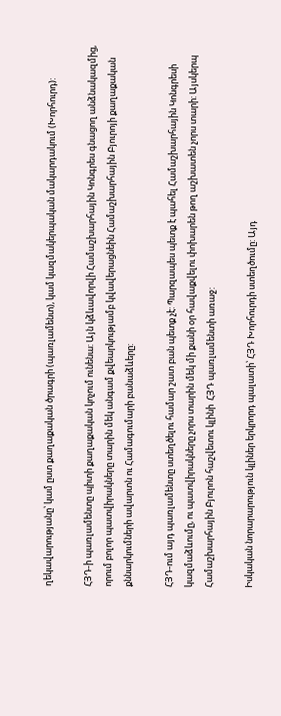ղեկավարությանը՝ կամ ըստ քաղաքական ծրագրի (պառլամենտ), կամ կազմակերպական մակարդակում (Խորհուրդ):

ՀՅԴ‑ի պառլամենտը պիտի քաղաքական կոչում ունենա: Այն կձևավորվի Համաշխարհային Կոնգրես գնացող անձնակազմից, որում բոլոր պատվիրակները տարին մեկ անգամ քվեարկությամբ կվավերացնեին Համաշխարհային Բյուրոյի քաղաքական քննարկումների ավարտն ու Համագումարի բանաձևերը:

ՀՅԴ-ում այդ պառլամենտը ստեղծելու համար շատ բան պետք չէ: Պարզապես պետք է պահել Համաշխարհային Կոնգրեսի կազմաձևումը, ու պատվիրակները չորս տարին մեկ մի քանի օր հավաքվելու փոխարեն թող աշխատեն չորս տարի: Այսկերպ Համաշխարհային Բյուրոն հաշվետու կլինի  ՀՅԴ պառլամենտի առաջ:

Իսկական նորարարություն կլիներ երկրորդ պալատի՝ ՀՅԴ Խորհուրդի ստեղծումը: Այդ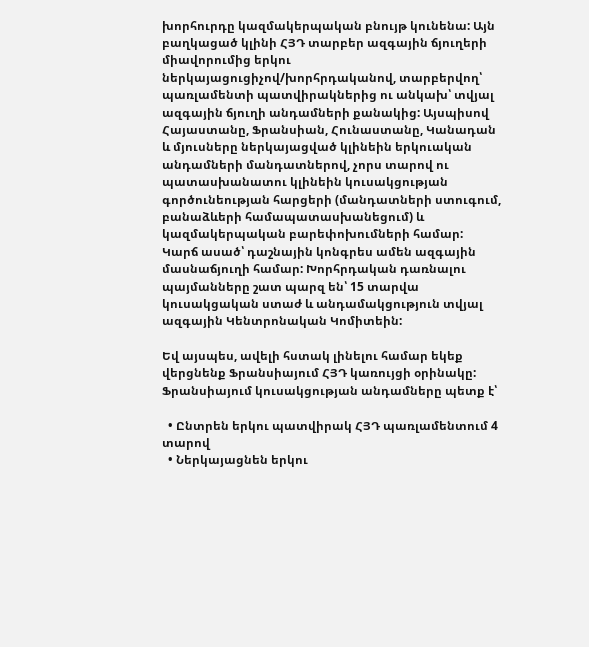խորհուրդը կազմակերպական բնույթ կունենա: Այն բաղկացած կլինի ՀՅԴ տարբեր ազգային ճյուղերի միավորումից երկու ներկայացուցիչով/խորհրդականով, տարբերվող՝ պառլամենտի պատվիրակներից ու անկախ՝ տվյալ ազգային ճյուղի անդամների քանակից: Այսպիսով Հայաստանը, Ֆրանսիան, Հունաստանը, Կանադան և մյուսները ներկայացված կլինեին երկուական անդամների մանդատներով, չորս տարով ու պատասխանատու կլինեին կուսակցության գործունեության հարցերի (մանդատների ստուգում, բանաձևերի համապատասխանեցում) և կազմակերպական բարեփոխումների համար: Կարճ ասած՝ դաշնային կոնգրես ամեն ազգային մասնաճյուղի համար: Խորհրդական դառնալու պայմանները շատ պարզ են՝ 15 տարվա կուսակցական ստաժ և անդամակցություն տվյալ ազգային Կենտրոնական Կոմիտեին:

Եվ այսպես, ավելի հստակ լինելու համար եկեք վերցնենք Ֆրանսիայում ՀՅԴ կառույցի օրինակը: Ֆրանսիայում կուսակցության անդամները պետք է՝

  • Ընտրեն երկու պատվիրակ ՀՅԴ պառլամենտում 4 տարով
  • Ներկայացնեն երկու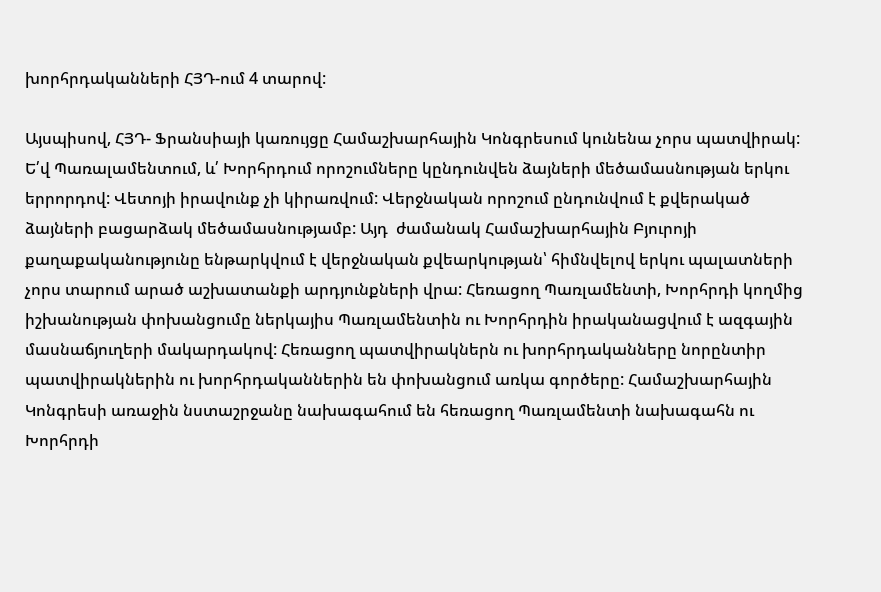խորհրդականների ՀՅԴ-ում 4 տարով:

Այսպիսով, ՀՅԴ- Ֆրանսիայի կառույցը Համաշխարհային Կոնգրեսում կունենա չորս պատվիրակ: Ե՛վ Պառալամենտում, և՛ Խորհրդում որոշումները կընդունվեն ձայների մեծամասնության երկու երրորդով: Վետոյի իրավունք չի կիրառվում: Վերջնական որոշում ընդունվում է քվերակած ձայների բացարձակ մեծամասնությամբ: Այդ  ժամանակ Համաշխարհային Բյուրոյի քաղաքականությունը ենթարկվում է վերջնական քվեարկության՝ հիմնվելով երկու պալատների չորս տարում արած աշխատանքի արդյունքների վրա: Հեռացող Պառլամենտի, Խորհրդի կողմից իշխանության փոխանցումը ներկայիս Պառլամենտին ու Խորհրդին իրականացվում է ազգային մասնաճյուղերի մակարդակով: Հեռացող պատվիրակներն ու խորհրդականները նորընտիր պատվիրակներին ու խորհրդականներին են փոխանցում առկա գործերը: Համաշխարհային Կոնգրեսի առաջին նստաշրջանը նախագահում են հեռացող Պառլամենտի նախագահն ու Խորհրդի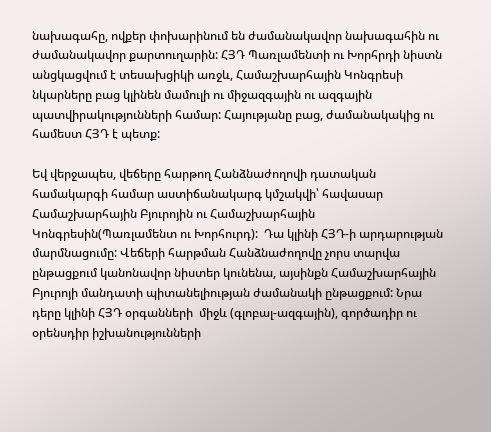նախագահը, ովքեր փոխարինում են ժամանակավոր նախագահին ու ժամանակավոր քարտուղարին: ՀՅԴ Պառլամենտի ու Խորհրդի նիստն անցկացվում է տեսախցիկի առջև, Համաշխարհային Կոնգրեսի նկարները բաց կլինեն մամուլի ու միջազգային ու ազգային պատվիրակությունների համար: Հայությանը բաց, ժամանակակից ու համեստ ՀՅԴ է պետք:

Եվ վերջապես, վեճերը հարթող Հանձնաժողովի դատական համակարգի համար աստիճանակարգ կմշակվի՝ հավասար Համաշխարհային Բյուրոյին ու Համաշխարհային Կոնգրեսին(Պառլամենտ ու Խորհուրդ):  Դա կլինի ՀՅԴ‑ի արդարության մարմնացումը: Վեճերի հարթման Հանձնաժողովը չորս տարվա ընթացքում կանոնավոր նիստեր կունենա, այսինքն Համաշխարհային Բյուրոյի մանդատի պիտանելիության ժամանակի ընթացքում: Նրա դերը կլինի ՀՅԴ օրգանների  միջև (գլոբալ-ազգային), գործադիր ու օրենսդիր իշխանությունների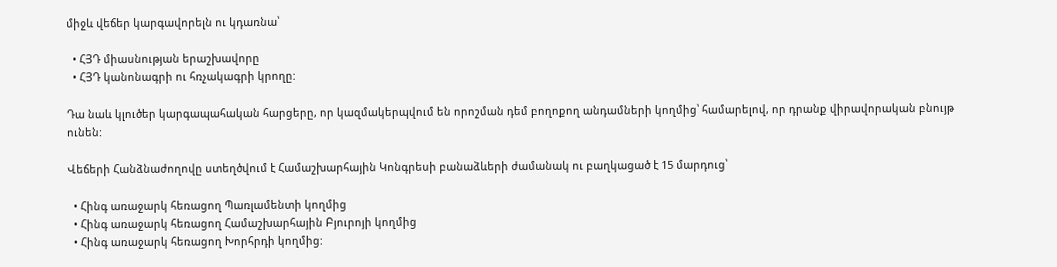միջև վեճեր կարգավորելն ու կդառնա՝

  • ՀՅԴ միասնության երաշխավորը
  • ՀՅԴ կանոնագրի ու հռչակագրի կրողը:

Դա նաև կլուծեր կարգապահական հարցերը, որ կազմակերպվում են որոշման դեմ բողոքող անդամների կողմից՝ համարելով, որ դրանք վիրավորական բնույթ ունեն:

Վեճերի Հանձնաժողովը ստեղծվում է Համաշխարհային Կոնգրեսի բանաձևերի ժամանակ ու բաղկացած է 15 մարդուց՝

  • Հինգ առաջարկ հեռացող Պառլամենտի կողմից
  • Հինգ առաջարկ հեռացող Համաշխարհային Բյուրոյի կողմից
  • Հինգ առաջարկ հեռացող Խորհրդի կողմից: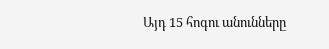Այդ 15 հոգու անունները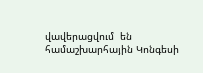վավերացվում  են համաշխարհային Կոնգեսի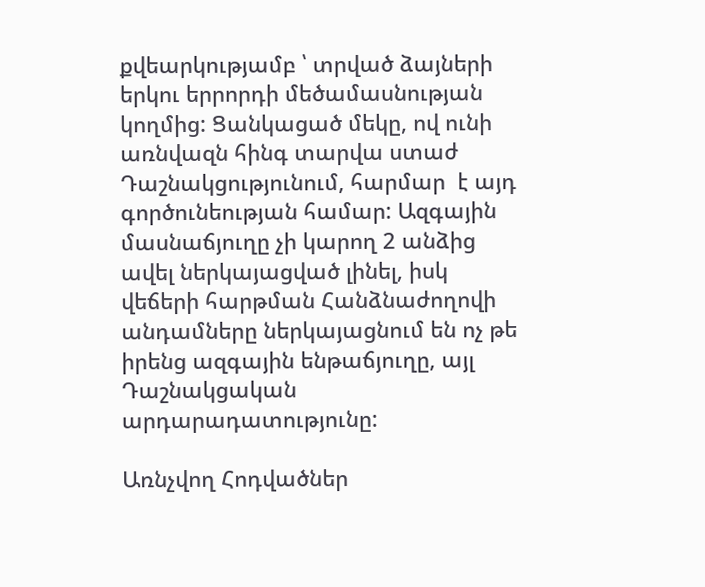քվեարկությամբ ՝ տրված ձայների երկու երրորդի մեծամասնության կողմից: Ցանկացած մեկը, ով ունի առնվազն հինգ տարվա ստաժ Դաշնակցությունում, հարմար  է այդ գործունեության համար: Ազգային մասնաճյուղը չի կարող 2 անձից ավել ներկայացված լինել, իսկ վեճերի հարթման Հանձնաժողովի անդամները ներկայացնում են ոչ թե իրենց ազգային ենթաճյուղը, այլ Դաշնակցական արդարադատությունը:

Առնչվող Հոդվածներ